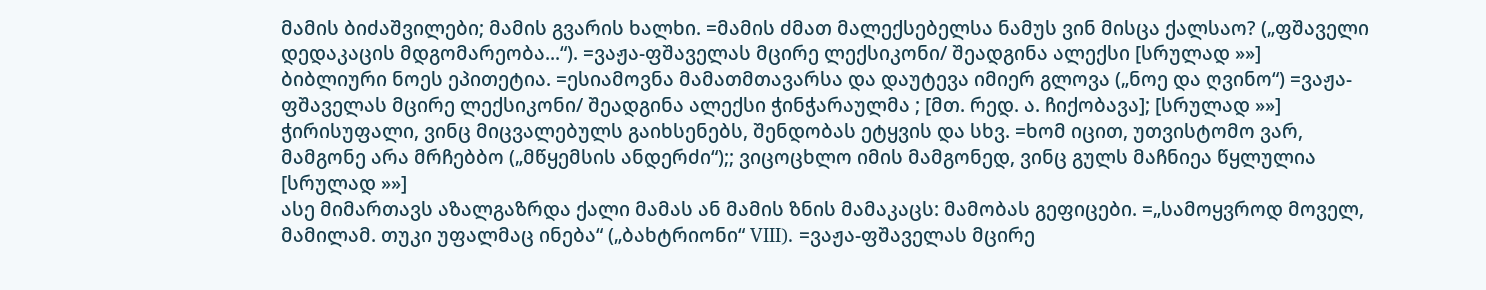მამის ბიძაშვილები; მამის გვარის ხალხი. =მამის ძმათ მალექსებელსა ნამუს ვინ მისცა ქალსაო? („ფშაველი დედაკაცის მდგომარეობა...“). =ვაჟა-ფშაველას მცირე ლექსიკონი/ შეადგინა ალექსი [სრულად »»]
ბიბლიური ნოეს ეპითეტია. =ესიამოვნა მამათმთავარსა და დაუტევა იმიერ გლოვა („ნოე და ღვინო“) =ვაჟა-ფშაველას მცირე ლექსიკონი/ შეადგინა ალექსი ჭინჭარაულმა ; [მთ. რედ. ა. ჩიქობავა]; [სრულად »»]
ჭირისუფალი, ვინც მიცვალებულს გაიხსენებს, შენდობას ეტყვის და სხვ. =ხომ იცით, უთვისტომო ვარ, მამგონე არა მრჩებბო („მწყემსის ანდერძი“);; ვიცოცხლო იმის მამგონედ, ვინც გულს მაჩნიეა წყლულია [სრულად »»]
ასე მიმართავს აზალგაზრდა ქალი მამას ან მამის ზნის მამაკაცს: მამობას გეფიცები. =„სამოყვროდ მოველ, მამილამ. თუკი უფალმაც ინება“ („ბახტრიონი“ VIII). =ვაჟა-ფშაველას მცირე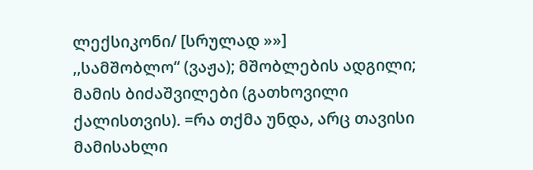ლექსიკონი/ [სრულად »»]
,,სამშობლო“ (ვაჟა); მშობლების ადგილი; მამის ბიძაშვილები (გათხოვილი ქალისთვის). =რა თქმა უნდა, არც თავისი მამისახლი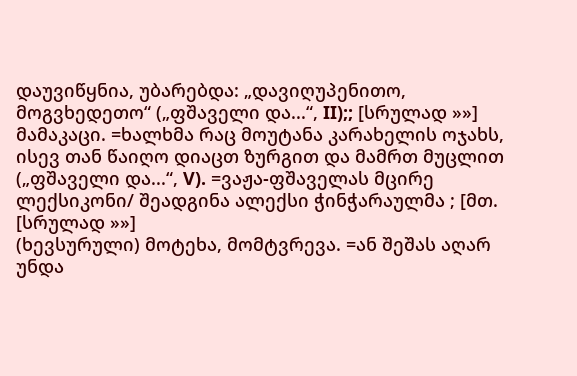დაუვიწყნია, უბარებდა: „დავიღუპენითო, მოგვხედეთო“ („ფშაველი და...“, II);; [სრულად »»]
მამაკაცი. =ხალხმა რაც მოუტანა კარახელის ოჯახს, ისევ თან წაიღო დიაცთ ზურგით და მამრთ მუცლით („ფშაველი და...“, V). =ვაჟა-ფშაველას მცირე ლექსიკონი/ შეადგინა ალექსი ჭინჭარაულმა ; [მთ. [სრულად »»]
(ხევსურული) მოტეხა, მომტვრევა. =ან შეშას აღარ უნდა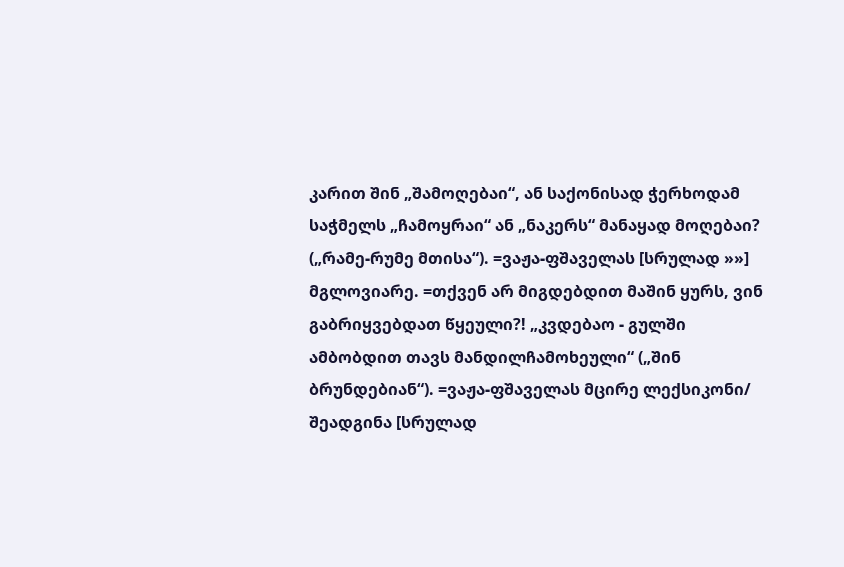კარით შინ „შამოღებაი“, ან საქონისად ჭერხოდამ საჭმელს „ჩამოყრაი“ ან „ნაკერს“ მანაყად მოღებაი? („რამე-რუმე მთისა“). =ვაჟა-ფშაველას [სრულად »»]
მგლოვიარე. =თქვენ არ მიგდებდით მაშინ ყურს, ვინ გაბრიყვებდათ წყეული?! „კვდებაო - გულში ამბობდით თავს მანდილჩამოხეული“ („შინ ბრუნდებიან“). =ვაჟა-ფშაველას მცირე ლექსიკონი/ შეადგინა [სრულად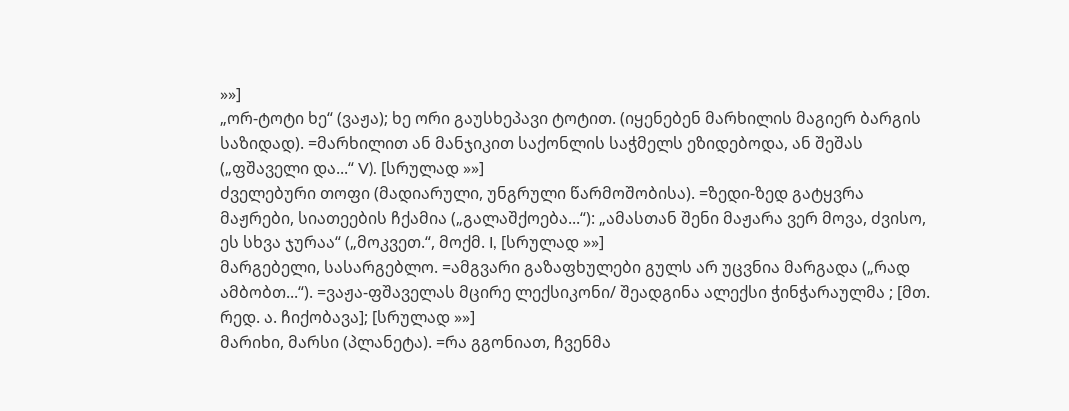»»]
„ორ-ტოტი ხე“ (ვაჟა); ხე ორი გაუსხეპავი ტოტით. (იყენებენ მარხილის მაგიერ ბარგის საზიდად). =მარხილით ან მანჯიკით საქონლის საჭმელს ეზიდებოდა, ან შეშას („ფშაველი და...“ V). [სრულად »»]
ძველებური თოფი (მადიარული, უნგრული წარმოშობისა). =ზედი-ზედ გატყვრა მაჟრები, სიათეების ჩქამია („გალაშქოება...“): „ამასთან შენი მაჟარა ვერ მოვა, ძვისო, ეს სხვა ჯურაა“ („მოკვეთ.“, მოქმ. I, [სრულად »»]
მარგებელი, სასარგებლო. =ამგვარი გაზაფხულები გულს არ უცვნია მარგადა („რად ამბობთ...“). =ვაჟა-ფშაველას მცირე ლექსიკონი/ შეადგინა ალექსი ჭინჭარაულმა ; [მთ. რედ. ა. ჩიქობავა]; [სრულად »»]
მარიხი, მარსი (პლანეტა). =რა გგონიათ, ჩვენმა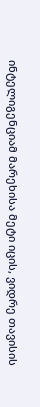ინტელიგენციამ მარეხისა მეტი იცის, ვიდრე თავისის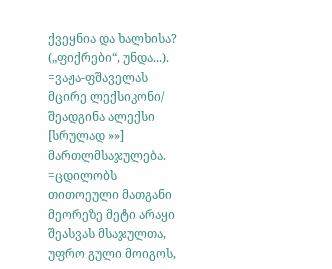ქვეყნია და ხალხისა? („ფიქრები“, უნდა...). =ვაჟა-ფშაველას მცირე ლექსიკონი/ შეადგინა ალექსი [სრულად »»]
მართლმსაჯულება. =ცდილობს თითოეული მათგანი მეორეზე მეტი არაყი შეასვას მსაჯულთა, უფრო გული მოიგოს,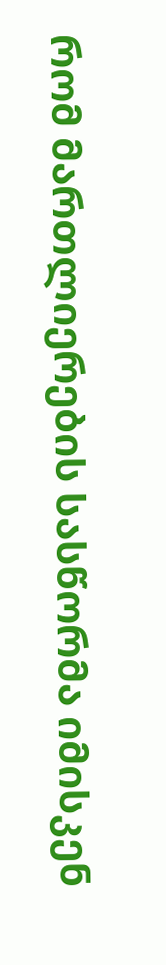რომ მართლიერების სასწორმა იმისკენ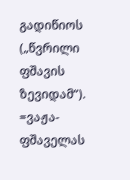გადიწიოს („წვრილი ფშავის ზევიდამ“). =ვაჟა-ფშაველას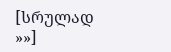[სრულად »»]